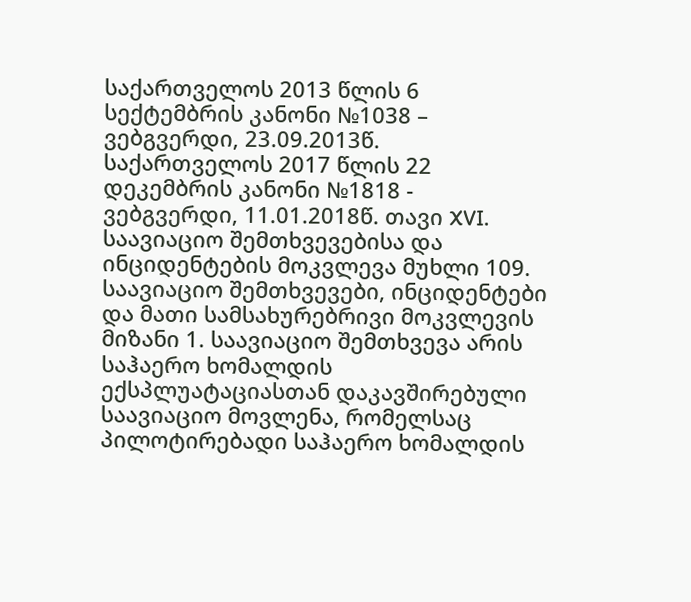საქართველოს 2013 წლის 6 სექტემბრის კანონი №1038 – ვებგვერდი, 23.09.2013წ. საქართველოს 2017 წლის 22 დეკემბრის კანონი №1818 - ვებგვერდი, 11.01.2018წ. თავი XVI. საავიაციო შემთხვევებისა და ინციდენტების მოკვლევა მუხლი 109. საავიაციო შემთხვევები, ინციდენტები და მათი სამსახურებრივი მოკვლევის მიზანი 1. საავიაციო შემთხვევა არის საჰაერო ხომალდის ექსპლუატაციასთან დაკავშირებული საავიაციო მოვლენა, რომელსაც პილოტირებადი საჰაერო ხომალდის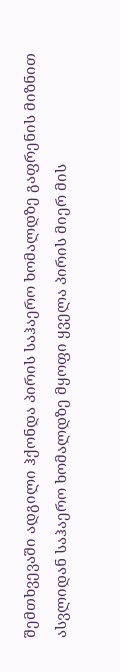შემთხვევაში ადგილი ჰქონდა პირის საჰაერო ხომალდზე გაფრენის მიზნით ასვლიდან საჰაერო ხომალდზე მყოფი ყველა პირის მიერ მის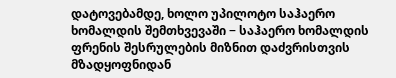დატოვებამდე, ხოლო უპილოტო საჰაერო ხომალდის შემთხვევაში − საჰაერო ხომალდის ფრენის შესრულების მიზნით დაძვრისთვის მზადყოფნიდან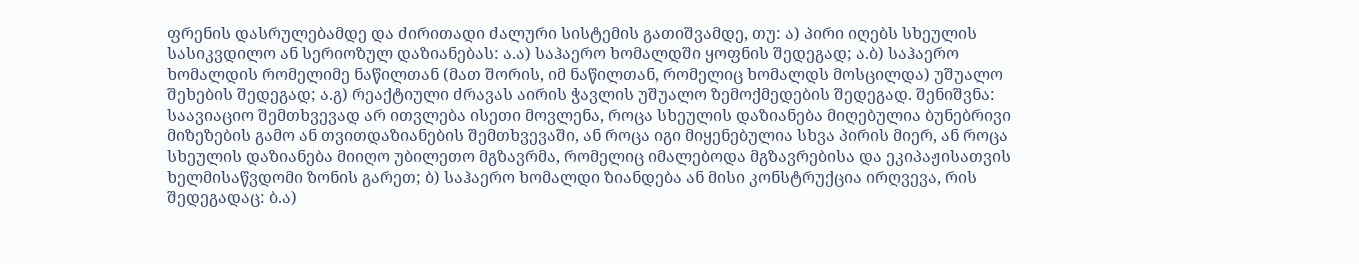ფრენის დასრულებამდე და ძირითადი ძალური სისტემის გათიშვამდე, თუ: ა) პირი იღებს სხეულის სასიკვდილო ან სერიოზულ დაზიანებას: ა.ა) საჰაერო ხომალდში ყოფნის შედეგად; ა.ბ) საჰაერო ხომალდის რომელიმე ნაწილთან (მათ შორის, იმ ნაწილთან, რომელიც ხომალდს მოსცილდა) უშუალო შეხების შედეგად; ა.გ) რეაქტიული ძრავას აირის ჭავლის უშუალო ზემოქმედების შედეგად. შენიშვნა: საავიაციო შემთხვევად არ ითვლება ისეთი მოვლენა, როცა სხეულის დაზიანება მიღებულია ბუნებრივი მიზეზების გამო ან თვითდაზიანების შემთხვევაში, ან როცა იგი მიყენებულია სხვა პირის მიერ, ან როცა სხეულის დაზიანება მიიღო უბილეთო მგზავრმა, რომელიც იმალებოდა მგზავრებისა და ეკიპაჟისათვის ხელმისაწვდომი ზონის გარეთ; ბ) საჰაერო ხომალდი ზიანდება ან მისი კონსტრუქცია ირღვევა, რის შედეგადაც: ბ.ა)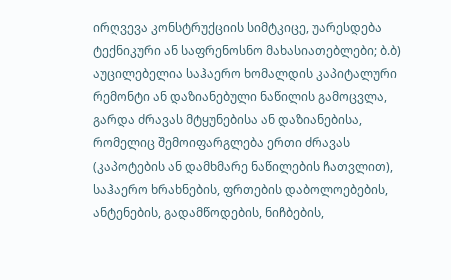ირღვევა კონსტრუქციის სიმტკიცე, უარესდება ტექნიკური ან საფრენოსნო მახასიათებლები; ბ.ბ) აუცილებელია საჰაერო ხომალდის კაპიტალური რემონტი ან დაზიანებული ნაწილის გამოცვლა, გარდა ძრავას მტყუნებისა ან დაზიანებისა, რომელიც შემოიფარგლება ერთი ძრავას (კაპოტების ან დამხმარე ნაწილების ჩათვლით), საჰაერო ხრახნების, ფრთების დაბოლოებების, ანტენების, გადამწოდების, ნიჩბების,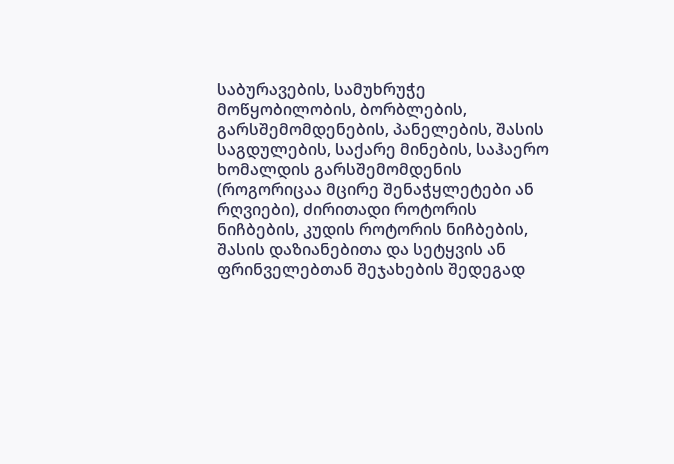საბურავების, სამუხრუჭე მოწყობილობის, ბორბლების, გარსშემომდენების, პანელების, შასის საგდულების, საქარე მინების, საჰაერო ხომალდის გარსშემომდენის (როგორიცაა მცირე შენაჭყლეტები ან რღვიები), ძირითადი როტორის ნიჩბების, კუდის როტორის ნიჩბების, შასის დაზიანებითა და სეტყვის ან ფრინველებთან შეჯახების შედეგად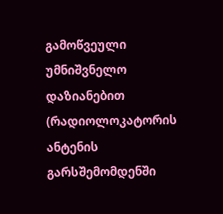გამოწვეული უმნიშვნელო დაზიანებით (რადიოლოკატორის ანტენის გარსშემომდენში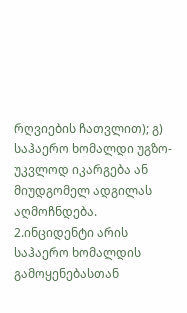რღვიების ჩათვლით); გ) საჰაერო ხომალდი უგზო-უკვლოდ იკარგება ან მიუდგომელ ადგილას აღმოჩნდება.
2.ინციდენტი არის საჰაერო ხომალდის გამოყენებასთან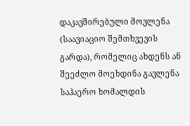დაკავშირებული მოვლენა (საავიაციო შემთხვევის გარდა), რომელიც ახდენს ან შეეძლო მოეხდინა გავლენა საჰაერო ხომალდის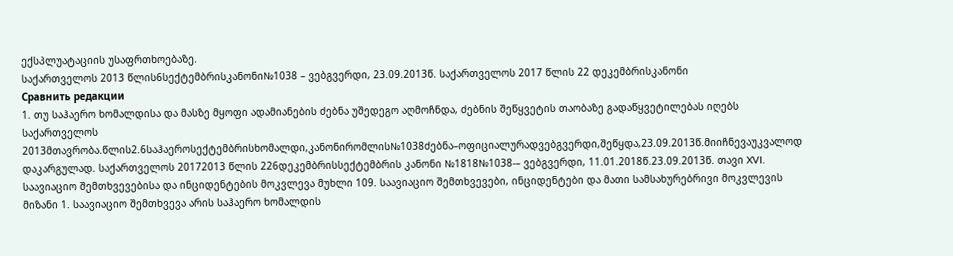ექსპლუატაციის უსაფრთხოებაზე.
საქართველოს 2013 წლის6სექტემბრისკანონი№1038 – ვებგვერდი, 23.09.2013წ. საქართველოს 2017 წლის 22 დეკემბრისკანონი
Сравнить редакции
1. თუ საჰაერო ხომალდისა და მასზე მყოფი ადამიანების ძებნა უშედეგო აღმოჩნდა, ძებნის შეწყვეტის თაობაზე გადაწყვეტილებას იღებს საქართველოს 2013მთავრობა.წლის2.6საჰაეროსექტემბრისხომალდი,კანონირომლის№1038ძებნა–ოფიციალურადვებგვერდი,შეწყდა,23.09.2013წ.მიიჩნევაუკვალოდ დაკარგულად. საქართველოს 20172013 წლის 226დეკემბრისსექტემბრის კანონი №1818№1038-– ვებგვერდი, 11.01.2018წ.23.09.2013წ. თავი XVI. საავიაციო შემთხვევებისა და ინციდენტების მოკვლევა მუხლი 109. საავიაციო შემთხვევები, ინციდენტები და მათი სამსახურებრივი მოკვლევის მიზანი 1. საავიაციო შემთხვევა არის საჰაერო ხომალდის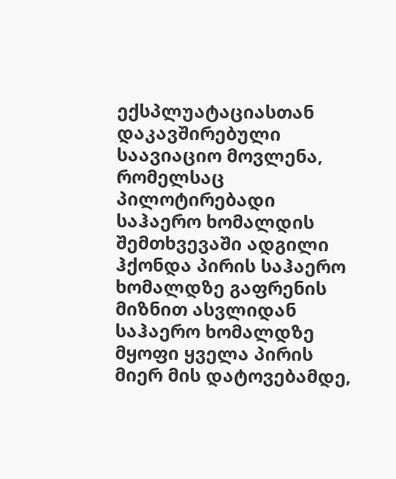ექსპლუატაციასთან დაკავშირებული საავიაციო მოვლენა, რომელსაც პილოტირებადი საჰაერო ხომალდის შემთხვევაში ადგილი ჰქონდა პირის საჰაერო ხომალდზე გაფრენის მიზნით ასვლიდან საჰაერო ხომალდზე მყოფი ყველა პირის მიერ მის დატოვებამდე,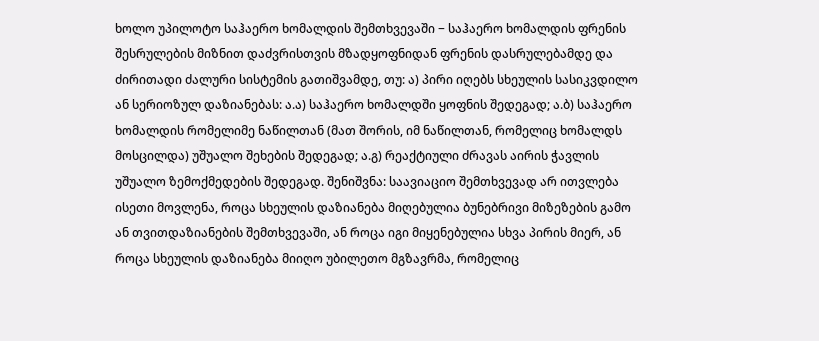ხოლო უპილოტო საჰაერო ხომალდის შემთხვევაში − საჰაერო ხომალდის ფრენის შესრულების მიზნით დაძვრისთვის მზადყოფნიდან ფრენის დასრულებამდე და ძირითადი ძალური სისტემის გათიშვამდე, თუ: ა) პირი იღებს სხეულის სასიკვდილო ან სერიოზულ დაზიანებას: ა.ა) საჰაერო ხომალდში ყოფნის შედეგად; ა.ბ) საჰაერო ხომალდის რომელიმე ნაწილთან (მათ შორის, იმ ნაწილთან, რომელიც ხომალდს მოსცილდა) უშუალო შეხების შედეგად; ა.გ) რეაქტიული ძრავას აირის ჭავლის უშუალო ზემოქმედების შედეგად. შენიშვნა: საავიაციო შემთხვევად არ ითვლება ისეთი მოვლენა, როცა სხეულის დაზიანება მიღებულია ბუნებრივი მიზეზების გამო ან თვითდაზიანების შემთხვევაში, ან როცა იგი მიყენებულია სხვა პირის მიერ, ან როცა სხეულის დაზიანება მიიღო უბილეთო მგზავრმა, რომელიც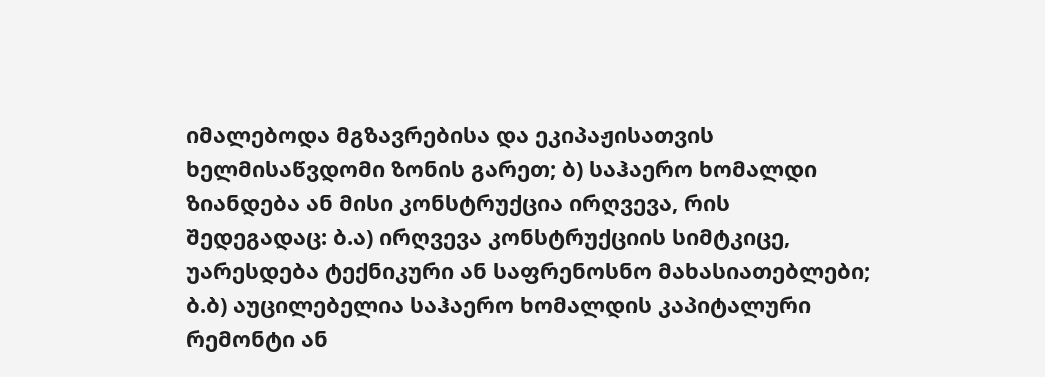იმალებოდა მგზავრებისა და ეკიპაჟისათვის ხელმისაწვდომი ზონის გარეთ; ბ) საჰაერო ხომალდი ზიანდება ან მისი კონსტრუქცია ირღვევა, რის შედეგადაც: ბ.ა) ირღვევა კონსტრუქციის სიმტკიცე, უარესდება ტექნიკური ან საფრენოსნო მახასიათებლები; ბ.ბ) აუცილებელია საჰაერო ხომალდის კაპიტალური რემონტი ან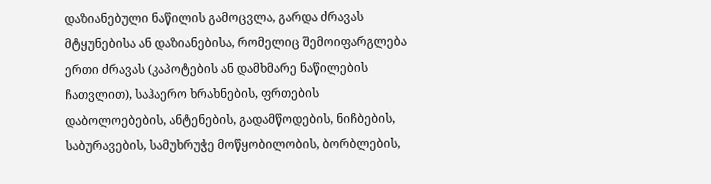დაზიანებული ნაწილის გამოცვლა, გარდა ძრავას მტყუნებისა ან დაზიანებისა, რომელიც შემოიფარგლება ერთი ძრავას (კაპოტების ან დამხმარე ნაწილების ჩათვლით), საჰაერო ხრახნების, ფრთების დაბოლოებების, ანტენების, გადამწოდების, ნიჩბების, საბურავების, სამუხრუჭე მოწყობილობის, ბორბლების,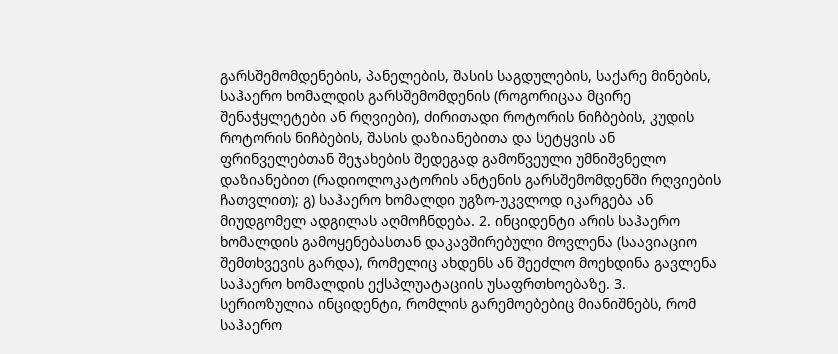გარსშემომდენების, პანელების, შასის საგდულების, საქარე მინების, საჰაერო ხომალდის გარსშემომდენის (როგორიცაა მცირე შენაჭყლეტები ან რღვიები), ძირითადი როტორის ნიჩბების, კუდის როტორის ნიჩბების, შასის დაზიანებითა და სეტყვის ან ფრინველებთან შეჯახების შედეგად გამოწვეული უმნიშვნელო დაზიანებით (რადიოლოკატორის ანტენის გარსშემომდენში რღვიების ჩათვლით); გ) საჰაერო ხომალდი უგზო-უკვლოდ იკარგება ან მიუდგომელ ადგილას აღმოჩნდება. 2. ინციდენტი არის საჰაერო ხომალდის გამოყენებასთან დაკავშირებული მოვლენა (საავიაციო შემთხვევის გარდა), რომელიც ახდენს ან შეეძლო მოეხდინა გავლენა საჰაერო ხომალდის ექსპლუატაციის უსაფრთხოებაზე. 3. სერიოზულია ინციდენტი, რომლის გარემოებებიც მიანიშნებს, რომ საჰაერო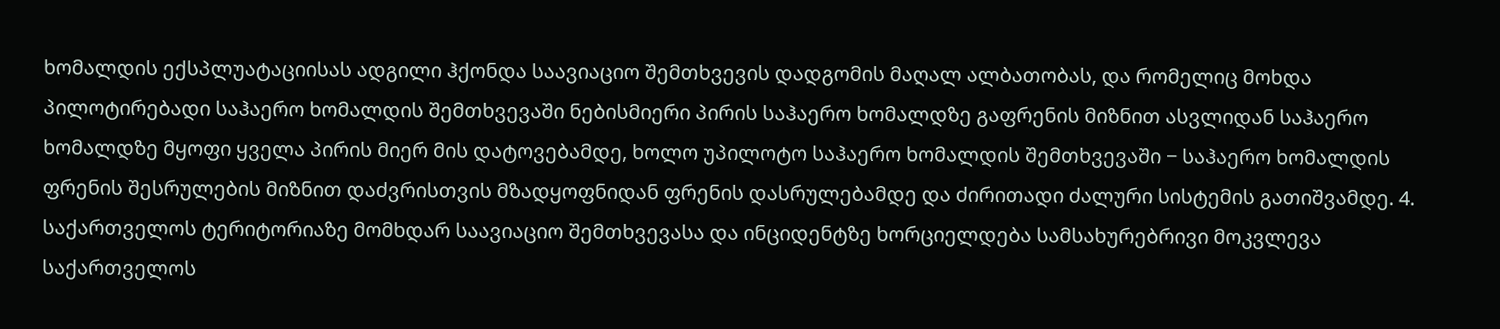ხომალდის ექსპლუატაციისას ადგილი ჰქონდა საავიაციო შემთხვევის დადგომის მაღალ ალბათობას, და რომელიც მოხდა პილოტირებადი საჰაერო ხომალდის შემთხვევაში ნებისმიერი პირის საჰაერო ხომალდზე გაფრენის მიზნით ასვლიდან საჰაერო ხომალდზე მყოფი ყველა პირის მიერ მის დატოვებამდე, ხოლო უპილოტო საჰაერო ხომალდის შემთხვევაში − საჰაერო ხომალდის ფრენის შესრულების მიზნით დაძვრისთვის მზადყოფნიდან ფრენის დასრულებამდე და ძირითადი ძალური სისტემის გათიშვამდე. 4. საქართველოს ტერიტორიაზე მომხდარ საავიაციო შემთხვევასა და ინციდენტზე ხორციელდება სამსახურებრივი მოკვლევა საქართველოს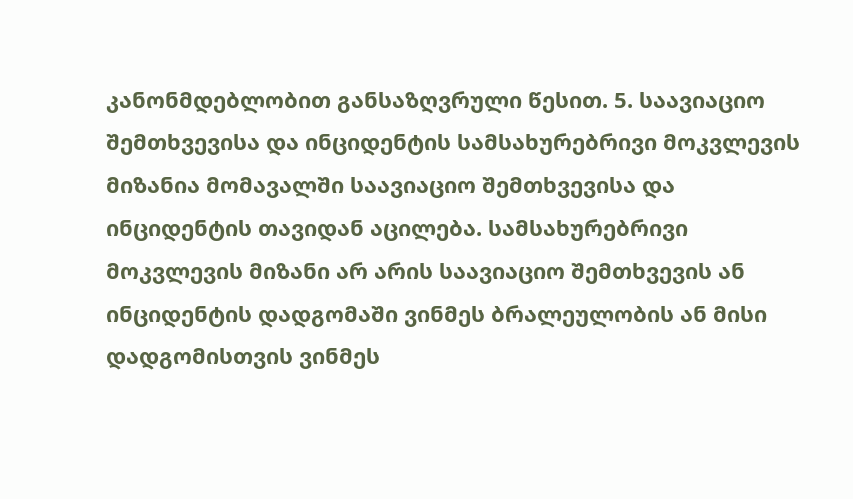კანონმდებლობით განსაზღვრული წესით. 5. საავიაციო შემთხვევისა და ინციდენტის სამსახურებრივი მოკვლევის მიზანია მომავალში საავიაციო შემთხვევისა და ინციდენტის თავიდან აცილება. სამსახურებრივი მოკვლევის მიზანი არ არის საავიაციო შემთხვევის ან ინციდენტის დადგომაში ვინმეს ბრალეულობის ან მისი დადგომისთვის ვინმეს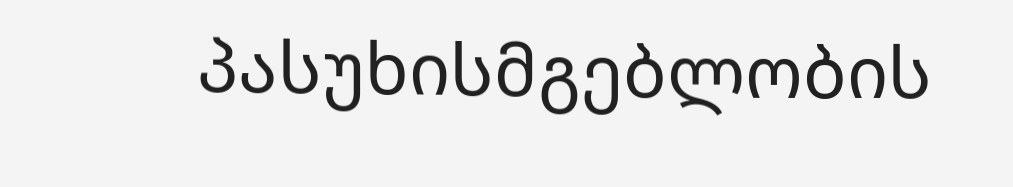პასუხისმგებლობის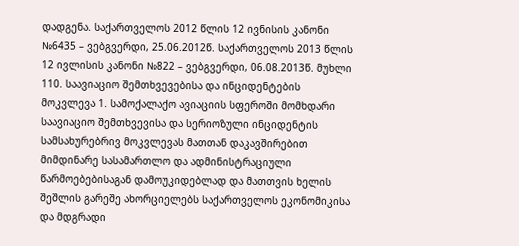დადგენა. საქართველოს 2012 წლის 12 ივნისის კანონი №6435 – ვებგვერდი, 25.06.2012წ. საქართველოს 2013 წლის 12 ივლისის კანონი №822 – ვებგვერდი, 06.08.2013წ. მუხლი 110. საავიაციო შემთხვევებისა და ინციდენტების მოკვლევა 1. სამოქალაქო ავიაციის სფეროში მომხდარი საავიაციო შემთხვევისა და სერიოზული ინციდენტის სამსახურებრივ მოკვლევას მათთან დაკავშირებით მიმდინარე სასამართლო და ადმინისტრაციული წარმოებებისაგან დამოუკიდებლად და მათთვის ხელის შეშლის გარეშე ახორციელებს საქართველოს ეკონომიკისა და მდგრადი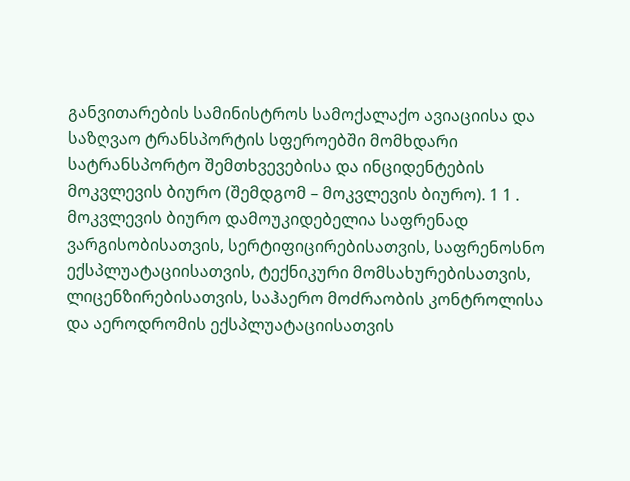განვითარების სამინისტროს სამოქალაქო ავიაციისა და საზღვაო ტრანსპორტის სფეროებში მომხდარი სატრანსპორტო შემთხვევებისა და ინციდენტების მოკვლევის ბიურო (შემდგომ – მოკვლევის ბიურო). 1 1 . მოკვლევის ბიურო დამოუკიდებელია საფრენად ვარგისობისათვის, სერტიფიცირებისათვის, საფრენოსნო ექსპლუატაციისათვის, ტექნიკური მომსახურებისათვის, ლიცენზირებისათვის, საჰაერო მოძრაობის კონტროლისა და აეროდრომის ექსპლუატაციისათვის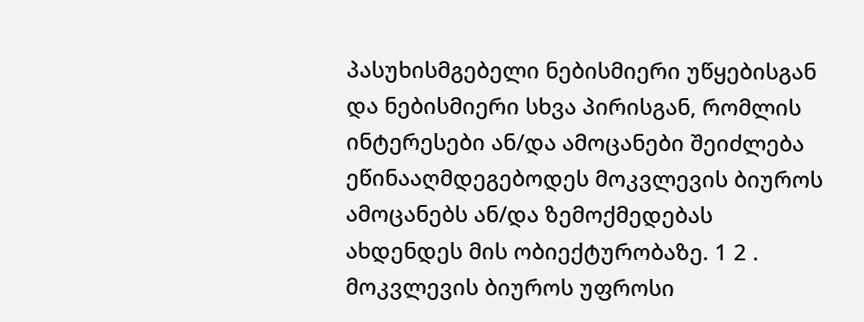პასუხისმგებელი ნებისმიერი უწყებისგან და ნებისმიერი სხვა პირისგან, რომლის ინტერესები ან/და ამოცანები შეიძლება ეწინააღმდეგებოდეს მოკვლევის ბიუროს ამოცანებს ან/და ზემოქმედებას ახდენდეს მის ობიექტურობაზე. 1 2 . მოკვლევის ბიუროს უფროსი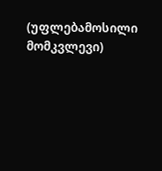(უფლებამოსილი მომკვლევი)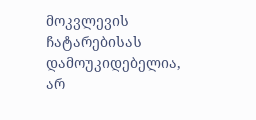მოკვლევის ჩატარებისას დამოუკიდებელია, არ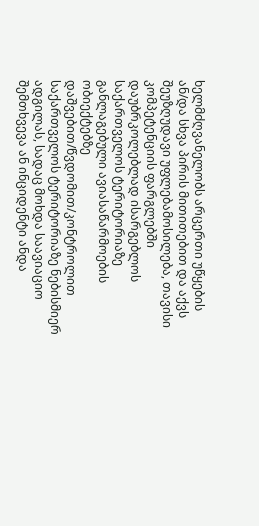ხელმძღვანელობს არცერთი უწყების ან/და სხვა პირის მითითებით და აქვს შეუზღუდავი უფლებამოსილება, თავისი კომპეტენციის ფარგლებში დაუბრკოლებლად ისარგებლოს საქართველოს ტერიტორიაზე განლაგებული ავიასაწარმოების ობიექტებზე დაშვებით/წვდომით/კონტროლით საქართველოს ტერიტორიაზე ნებისმიერ ადგილას, სადაც მოხდა საავიაციო შემთხვევა ან ინციდენტი ანდა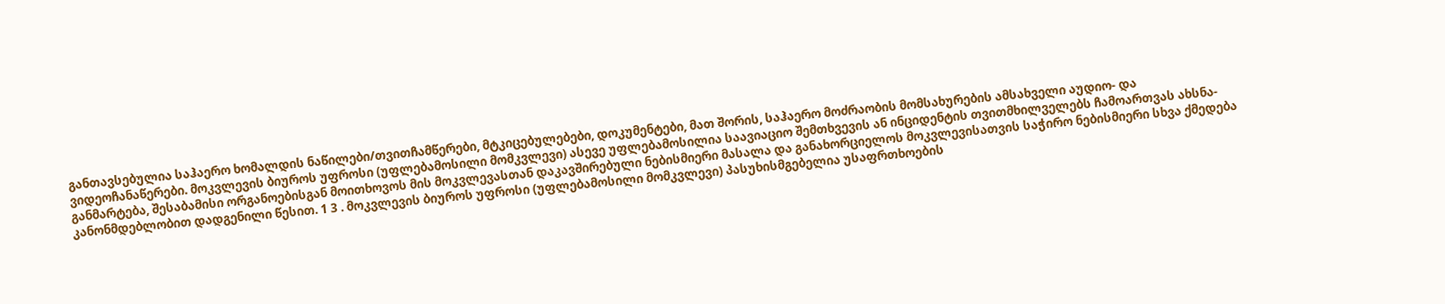განთავსებულია საჰაერო ხომალდის ნაწილები/თვითჩამწერები, მტკიცებულებები, დოკუმენტები, მათ შორის, საჰაერო მოძრაობის მომსახურების ამსახველი აუდიო- და ვიდეოჩანაწერები. მოკვლევის ბიუროს უფროსი (უფლებამოსილი მომკვლევი) ასევე უფლებამოსილია საავიაციო შემთხვევის ან ინციდენტის თვითმხილველებს ჩამოართვას ახსნა-განმარტება, შესაბამისი ორგანოებისგან მოითხოვოს მის მოკვლევასთან დაკავშირებული ნებისმიერი მასალა და განახორციელოს მოკვლევისათვის საჭირო ნებისმიერი სხვა ქმედება კანონმდებლობით დადგენილი წესით. 1 3 . მოკვლევის ბიუროს უფროსი (უფლებამოსილი მომკვლევი) პასუხისმგებელია უსაფრთხოების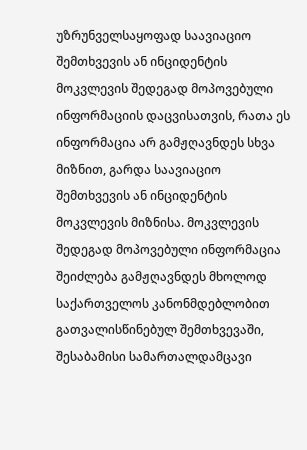უზრუნველსაყოფად საავიაციო შემთხვევის ან ინციდენტის მოკვლევის შედეგად მოპოვებული ინფორმაციის დაცვისათვის, რათა ეს ინფორმაცია არ გამჟღავნდეს სხვა მიზნით, გარდა საავიაციო შემთხვევის ან ინციდენტის მოკვლევის მიზნისა. მოკვლევის შედეგად მოპოვებული ინფორმაცია შეიძლება გამჟღავნდეს მხოლოდ საქართველოს კანონმდებლობით გათვალისწინებულ შემთხვევაში, შესაბამისი სამართალდამცავი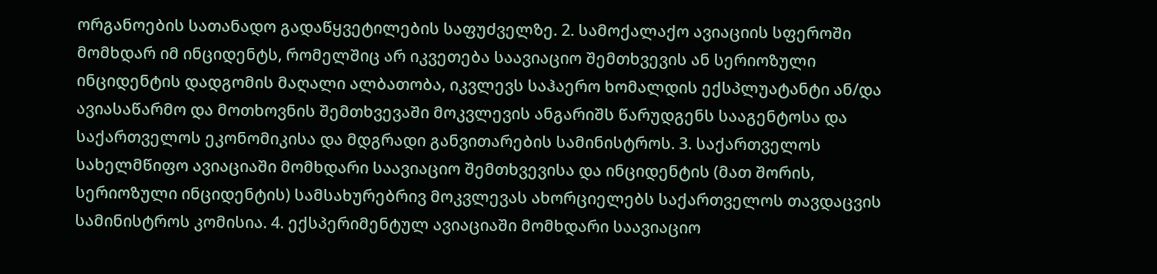ორგანოების სათანადო გადაწყვეტილების საფუძველზე. 2. სამოქალაქო ავიაციის სფეროში მომხდარ იმ ინციდენტს, რომელშიც არ იკვეთება საავიაციო შემთხვევის ან სერიოზული ინციდენტის დადგომის მაღალი ალბათობა, იკვლევს საჰაერო ხომალდის ექსპლუატანტი ან/და ავიასაწარმო და მოთხოვნის შემთხვევაში მოკვლევის ანგარიშს წარუდგენს სააგენტოსა და საქართველოს ეკონომიკისა და მდგრადი განვითარების სამინისტროს. 3. საქართველოს სახელმწიფო ავიაციაში მომხდარი საავიაციო შემთხვევისა და ინციდენტის (მათ შორის, სერიოზული ინციდენტის) სამსახურებრივ მოკვლევას ახორციელებს საქართველოს თავდაცვის სამინისტროს კომისია. 4. ექსპერიმენტულ ავიაციაში მომხდარი საავიაციო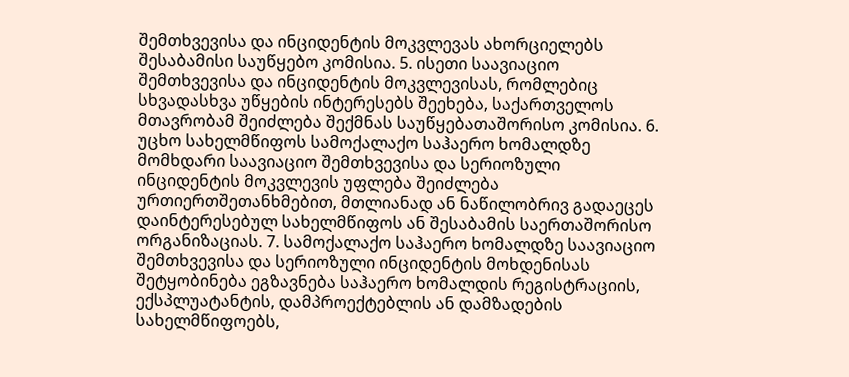შემთხვევისა და ინციდენტის მოკვლევას ახორციელებს შესაბამისი საუწყებო კომისია. 5. ისეთი საავიაციო შემთხვევისა და ინციდენტის მოკვლევისას, რომლებიც სხვადასხვა უწყების ინტერესებს შეეხება, საქართველოს მთავრობამ შეიძლება შექმნას საუწყებათაშორისო კომისია. 6. უცხო სახელმწიფოს სამოქალაქო საჰაერო ხომალდზე მომხდარი საავიაციო შემთხვევისა და სერიოზული ინციდენტის მოკვლევის უფლება შეიძლება ურთიერთშეთანხმებით, მთლიანად ან ნაწილობრივ გადაეცეს დაინტერესებულ სახელმწიფოს ან შესაბამის საერთაშორისო ორგანიზაციას. 7. სამოქალაქო საჰაერო ხომალდზე საავიაციო შემთხვევისა და სერიოზული ინციდენტის მოხდენისას შეტყობინება ეგზავნება საჰაერო ხომალდის რეგისტრაციის, ექსპლუატანტის, დამპროექტებლის ან დამზადების სახელმწიფოებს,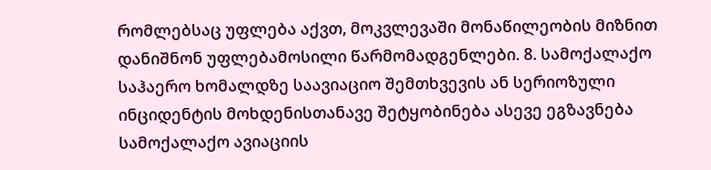რომლებსაც უფლება აქვთ, მოკვლევაში მონაწილეობის მიზნით დანიშნონ უფლებამოსილი წარმომადგენლები. 8. სამოქალაქო საჰაერო ხომალდზე საავიაციო შემთხვევის ან სერიოზული ინციდენტის მოხდენისთანავე შეტყობინება ასევე ეგზავნება სამოქალაქო ავიაციის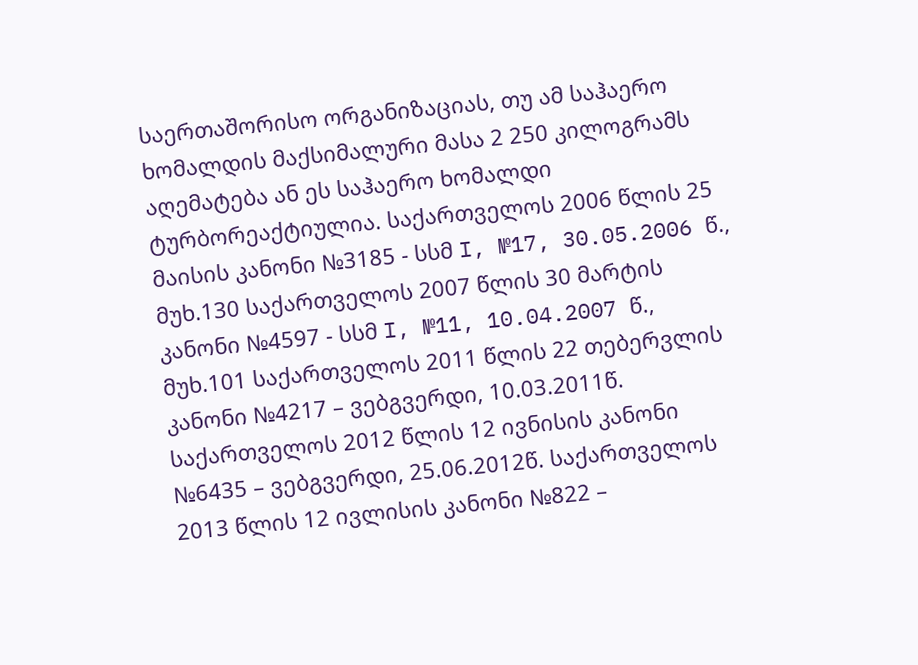საერთაშორისო ორგანიზაციას, თუ ამ საჰაერო ხომალდის მაქსიმალური მასა 2 250 კილოგრამს აღემატება ან ეს საჰაერო ხომალდი ტურბორეაქტიულია. საქართველოს 2006 წლის 25 მაისის კანონი №3185 - სსმ I, №17, 30.05.2006 წ., მუხ.130 საქართველოს 2007 წლის 30 მარტის კანონი №4597 - სსმ I, №11, 10.04.2007 წ., მუხ.101 საქართველოს 2011 წლის 22 თებერვლის კანონი №4217 – ვებგვერდი, 10.03.2011წ. საქართველოს 2012 წლის 12 ივნისის კანონი №6435 – ვებგვერდი, 25.06.2012წ. საქართველოს 2013 წლის 12 ივლისის კანონი №822 –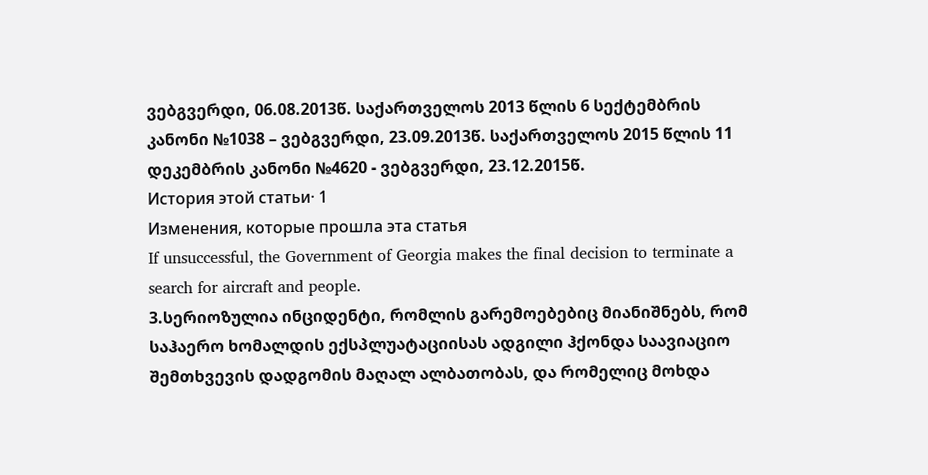ვებგვერდი, 06.08.2013წ. საქართველოს 2013 წლის 6 სექტემბრის კანონი №1038 – ვებგვერდი, 23.09.2013წ. საქართველოს 2015 წლის 11 დეკემბრის კანონი №4620 - ვებგვერდი, 23.12.2015წ.
История этой статьи· 1
Изменения, которые прошла эта статья
If unsuccessful, the Government of Georgia makes the final decision to terminate a search for aircraft and people.
3.სერიოზულია ინციდენტი, რომლის გარემოებებიც მიანიშნებს, რომ საჰაერო ხომალდის ექსპლუატაციისას ადგილი ჰქონდა საავიაციო შემთხვევის დადგომის მაღალ ალბათობას, და რომელიც მოხდა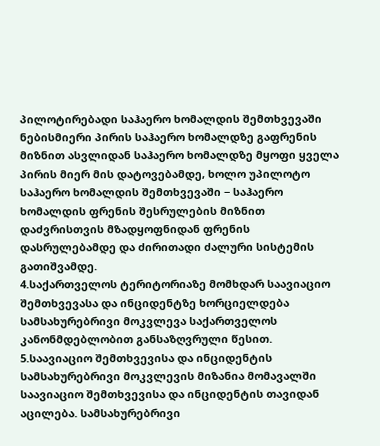პილოტირებადი საჰაერო ხომალდის შემთხვევაში ნებისმიერი პირის საჰაერო ხომალდზე გაფრენის მიზნით ასვლიდან საჰაერო ხომალდზე მყოფი ყველა პირის მიერ მის დატოვებამდე, ხოლო უპილოტო საჰაერო ხომალდის შემთხვევაში − საჰაერო ხომალდის ფრენის შესრულების მიზნით დაძვრისთვის მზადყოფნიდან ფრენის დასრულებამდე და ძირითადი ძალური სისტემის გათიშვამდე.
4.საქართველოს ტერიტორიაზე მომხდარ საავიაციო შემთხვევასა და ინციდენტზე ხორციელდება სამსახურებრივი მოკვლევა საქართველოს კანონმდებლობით განსაზღვრული წესით.
5.საავიაციო შემთხვევისა და ინციდენტის სამსახურებრივი მოკვლევის მიზანია მომავალში საავიაციო შემთხვევისა და ინციდენტის თავიდან აცილება. სამსახურებრივი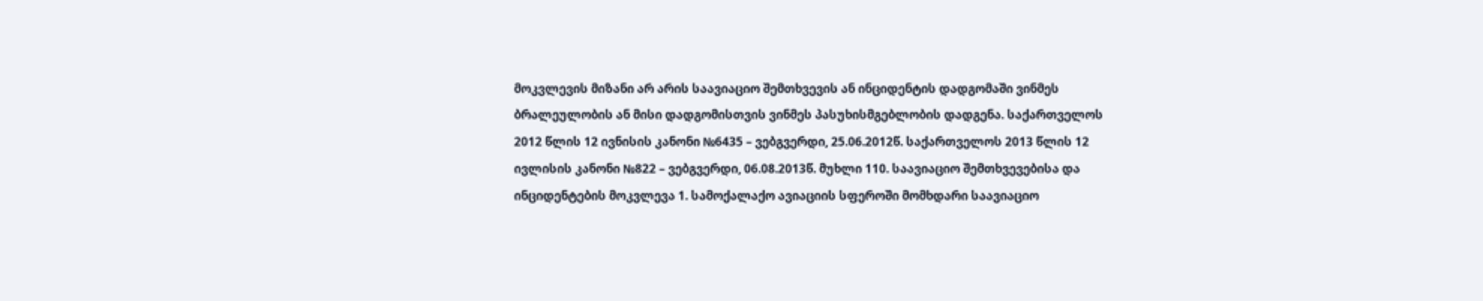მოკვლევის მიზანი არ არის საავიაციო შემთხვევის ან ინციდენტის დადგომაში ვინმეს ბრალეულობის ან მისი დადგომისთვის ვინმეს პასუხისმგებლობის დადგენა. საქართველოს 2012 წლის 12 ივნისის კანონი №6435 – ვებგვერდი, 25.06.2012წ. საქართველოს 2013 წლის 12 ივლისის კანონი №822 – ვებგვერდი, 06.08.2013წ. მუხლი 110. საავიაციო შემთხვევებისა და ინციდენტების მოკვლევა 1. სამოქალაქო ავიაციის სფეროში მომხდარი საავიაციო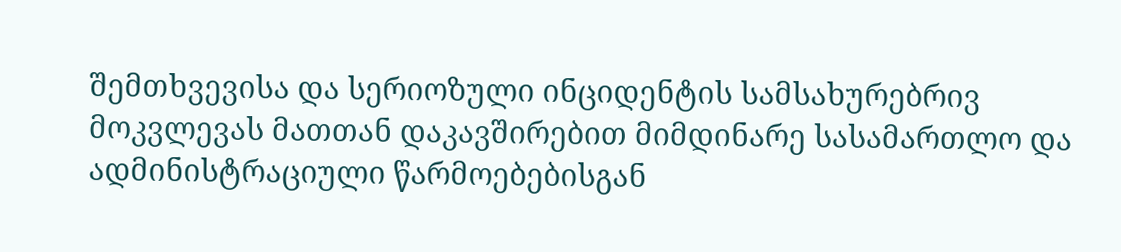შემთხვევისა და სერიოზული ინციდენტის სამსახურებრივ მოკვლევას მათთან დაკავშირებით მიმდინარე სასამართლო და ადმინისტრაციული წარმოებებისგან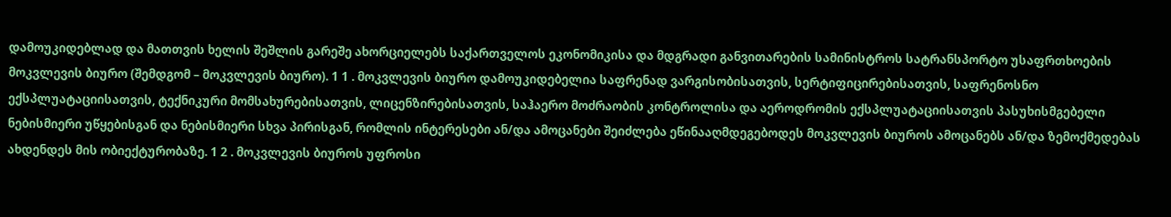დამოუკიდებლად და მათთვის ხელის შეშლის გარეშე ახორციელებს საქართველოს ეკონომიკისა და მდგრადი განვითარების სამინისტროს სატრანსპორტო უსაფრთხოების მოკვლევის ბიურო (შემდგომ – მოკვლევის ბიურო). 1 1 . მოკვლევის ბიურო დამოუკიდებელია საფრენად ვარგისობისათვის, სერტიფიცირებისათვის, საფრენოსნო ექსპლუატაციისათვის, ტექნიკური მომსახურებისათვის, ლიცენზირებისათვის, საჰაერო მოძრაობის კონტროლისა და აეროდრომის ექსპლუატაციისათვის პასუხისმგებელი ნებისმიერი უწყებისგან და ნებისმიერი სხვა პირისგან, რომლის ინტერესები ან/და ამოცანები შეიძლება ეწინააღმდეგებოდეს მოკვლევის ბიუროს ამოცანებს ან/და ზემოქმედებას ახდენდეს მის ობიექტურობაზე. 1 2 . მოკვლევის ბიუროს უფროსი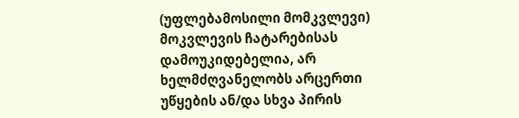(უფლებამოსილი მომკვლევი) მოკვლევის ჩატარებისას დამოუკიდებელია, არ ხელმძღვანელობს არცერთი უწყების ან/და სხვა პირის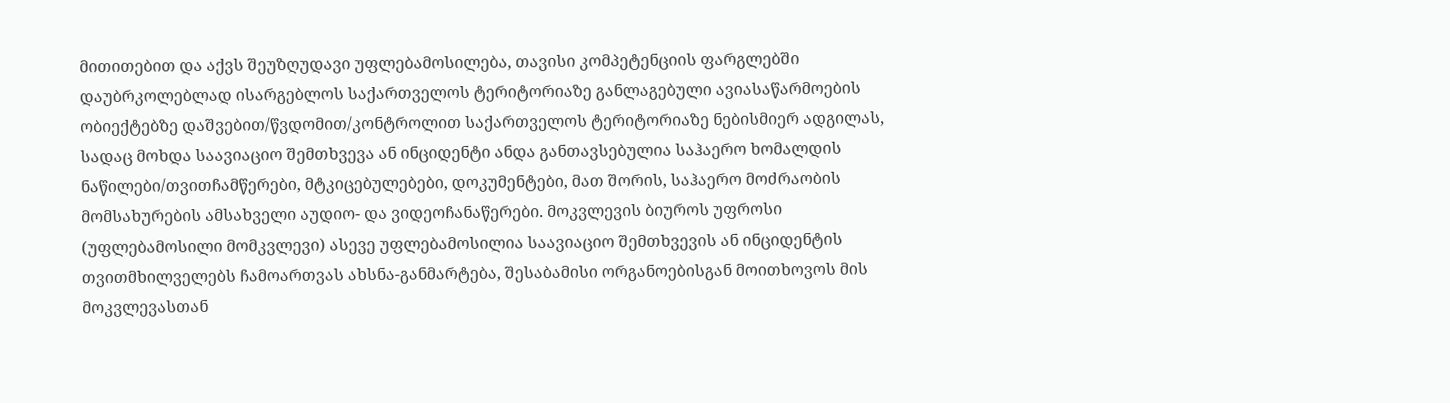მითითებით და აქვს შეუზღუდავი უფლებამოსილება, თავისი კომპეტენციის ფარგლებში დაუბრკოლებლად ისარგებლოს საქართველოს ტერიტორიაზე განლაგებული ავიასაწარმოების ობიექტებზე დაშვებით/წვდომით/კონტროლით საქართველოს ტერიტორიაზე ნებისმიერ ადგილას, სადაც მოხდა საავიაციო შემთხვევა ან ინციდენტი ანდა განთავსებულია საჰაერო ხომალდის ნაწილები/თვითჩამწერები, მტკიცებულებები, დოკუმენტები, მათ შორის, საჰაერო მოძრაობის მომსახურების ამსახველი აუდიო- და ვიდეოჩანაწერები. მოკვლევის ბიუროს უფროსი (უფლებამოსილი მომკვლევი) ასევე უფლებამოსილია საავიაციო შემთხვევის ან ინციდენტის თვითმხილველებს ჩამოართვას ახსნა-განმარტება, შესაბამისი ორგანოებისგან მოითხოვოს მის მოკვლევასთან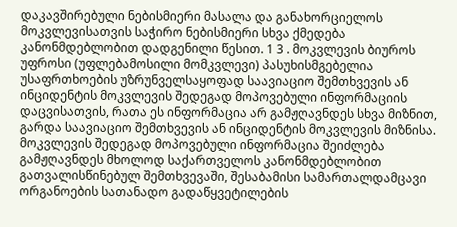დაკავშირებული ნებისმიერი მასალა და განახორციელოს მოკვლევისათვის საჭირო ნებისმიერი სხვა ქმედება კანონმდებლობით დადგენილი წესით. 1 3 . მოკვლევის ბიუროს უფროსი (უფლებამოსილი მომკვლევი) პასუხისმგებელია უსაფრთხოების უზრუნველსაყოფად საავიაციო შემთხვევის ან ინციდენტის მოკვლევის შედეგად მოპოვებული ინფორმაციის დაცვისათვის, რათა ეს ინფორმაცია არ გამჟღავნდეს სხვა მიზნით, გარდა საავიაციო შემთხვევის ან ინციდენტის მოკვლევის მიზნისა. მოკვლევის შედეგად მოპოვებული ინფორმაცია შეიძლება გამჟღავნდეს მხოლოდ საქართველოს კანონმდებლობით გათვალისწინებულ შემთხვევაში, შესაბამისი სამართალდამცავი ორგანოების სათანადო გადაწყვეტილების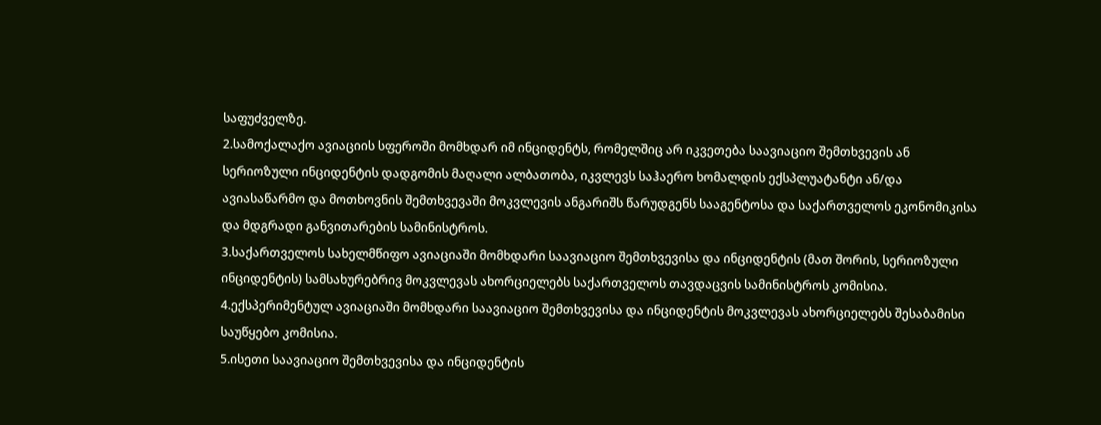საფუძველზე.
2.სამოქალაქო ავიაციის სფეროში მომხდარ იმ ინციდენტს, რომელშიც არ იკვეთება საავიაციო შემთხვევის ან სერიოზული ინციდენტის დადგომის მაღალი ალბათობა, იკვლევს საჰაერო ხომალდის ექსპლუატანტი ან/და ავიასაწარმო და მოთხოვნის შემთხვევაში მოკვლევის ანგარიშს წარუდგენს სააგენტოსა და საქართველოს ეკონომიკისა და მდგრადი განვითარების სამინისტროს.
3.საქართველოს სახელმწიფო ავიაციაში მომხდარი საავიაციო შემთხვევისა და ინციდენტის (მათ შორის, სერიოზული ინციდენტის) სამსახურებრივ მოკვლევას ახორციელებს საქართველოს თავდაცვის სამინისტროს კომისია.
4.ექსპერიმენტულ ავიაციაში მომხდარი საავიაციო შემთხვევისა და ინციდენტის მოკვლევას ახორციელებს შესაბამისი საუწყებო კომისია.
5.ისეთი საავიაციო შემთხვევისა და ინციდენტის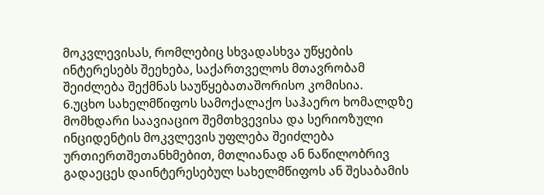მოკვლევისას, რომლებიც სხვადასხვა უწყების ინტერესებს შეეხება, საქართველოს მთავრობამ შეიძლება შექმნას საუწყებათაშორისო კომისია.
6.უცხო სახელმწიფოს სამოქალაქო საჰაერო ხომალდზე მომხდარი საავიაციო შემთხვევისა და სერიოზული ინციდენტის მოკვლევის უფლება შეიძლება ურთიერთშეთანხმებით, მთლიანად ან ნაწილობრივ გადაეცეს დაინტერესებულ სახელმწიფოს ან შესაბამის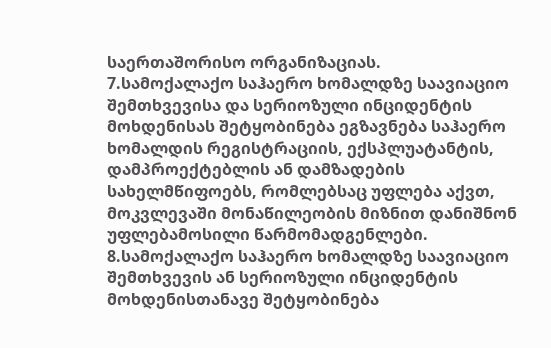საერთაშორისო ორგანიზაციას.
7.სამოქალაქო საჰაერო ხომალდზე საავიაციო შემთხვევისა და სერიოზული ინციდენტის მოხდენისას შეტყობინება ეგზავნება საჰაერო ხომალდის რეგისტრაციის, ექსპლუატანტის, დამპროექტებლის ან დამზადების სახელმწიფოებს, რომლებსაც უფლება აქვთ, მოკვლევაში მონაწილეობის მიზნით დანიშნონ უფლებამოსილი წარმომადგენლები.
8.სამოქალაქო საჰაერო ხომალდზე საავიაციო შემთხვევის ან სერიოზული ინციდენტის მოხდენისთანავე შეტყობინება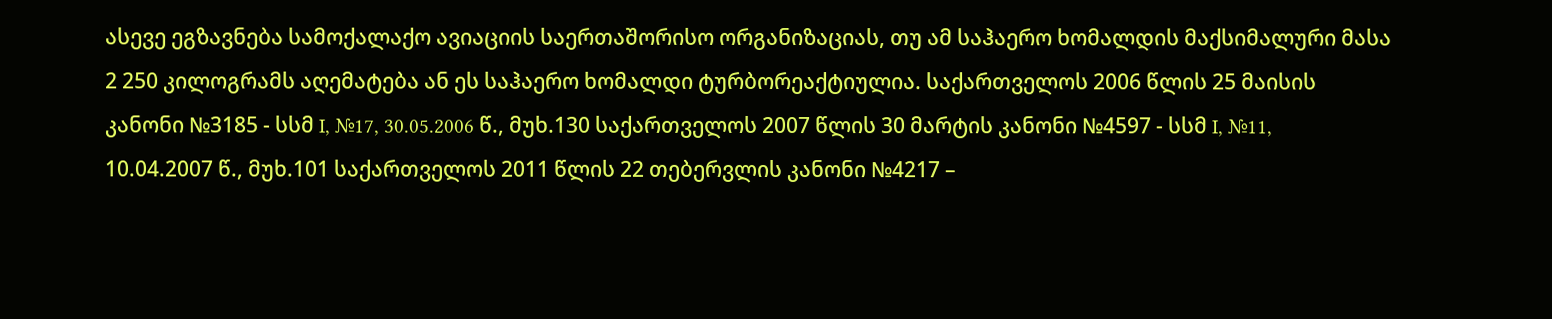ასევე ეგზავნება სამოქალაქო ავიაციის საერთაშორისო ორგანიზაციას, თუ ამ საჰაერო ხომალდის მაქსიმალური მასა 2 250 კილოგრამს აღემატება ან ეს საჰაერო ხომალდი ტურბორეაქტიულია. საქართველოს 2006 წლის 25 მაისის კანონი №3185 - სსმ I, №17, 30.05.2006 წ., მუხ.130 საქართველოს 2007 წლის 30 მარტის კანონი №4597 - სსმ I, №11, 10.04.2007 წ., მუხ.101 საქართველოს 2011 წლის 22 თებერვლის კანონი №4217 –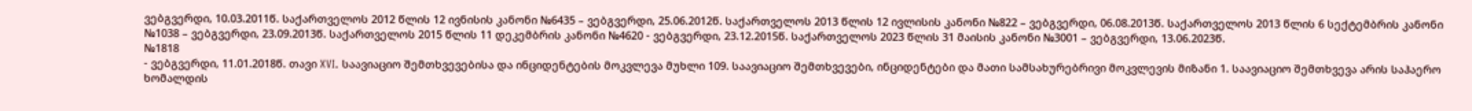ვებგვერდი, 10.03.2011წ. საქართველოს 2012 წლის 12 ივნისის კანონი №6435 – ვებგვერდი, 25.06.2012წ. საქართველოს 2013 წლის 12 ივლისის კანონი №822 – ვებგვერდი, 06.08.2013წ. საქართველოს 2013 წლის 6 სექტემბრის კანონი №1038 – ვებგვერდი, 23.09.2013წ. საქართველოს 2015 წლის 11 დეკემბრის კანონი №4620 - ვებგვერდი, 23.12.2015წ. საქართველოს 2023 წლის 31 მაისის კანონი №3001 – ვებგვერდი, 13.06.2023წ.
№1818
- ვებგვერდი, 11.01.2018წ. თავი XVI. საავიაციო შემთხვევებისა და ინციდენტების მოკვლევა მუხლი 109. საავიაციო შემთხვევები, ინციდენტები და მათი სამსახურებრივი მოკვლევის მიზანი 1. საავიაციო შემთხვევა არის საჰაერო ხომალდის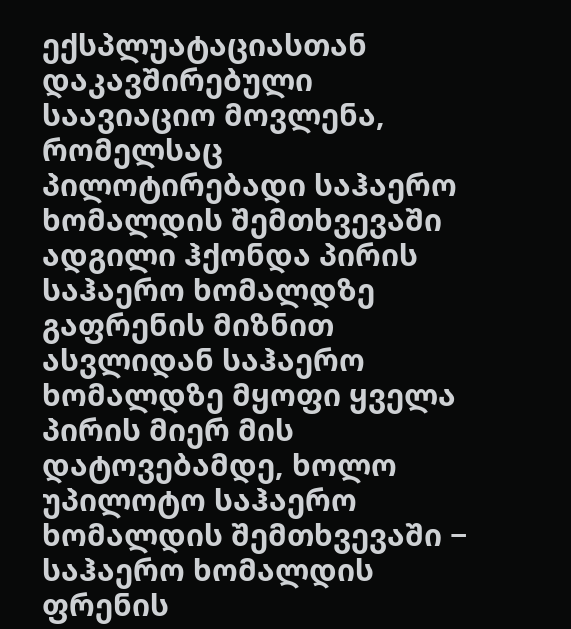ექსპლუატაციასთან დაკავშირებული საავიაციო მოვლენა, რომელსაც პილოტირებადი საჰაერო ხომალდის შემთხვევაში ადგილი ჰქონდა პირის საჰაერო ხომალდზე გაფრენის მიზნით ასვლიდან საჰაერო ხომალდზე მყოფი ყველა პირის მიერ მის დატოვებამდე, ხოლო უპილოტო საჰაერო ხომალდის შემთხვევაში − საჰაერო ხომალდის ფრენის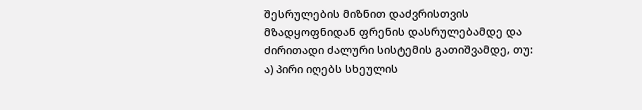შესრულების მიზნით დაძვრისთვის მზადყოფნიდან ფრენის დასრულებამდე და ძირითადი ძალური სისტემის გათიშვამდე, თუ: ა) პირი იღებს სხეულის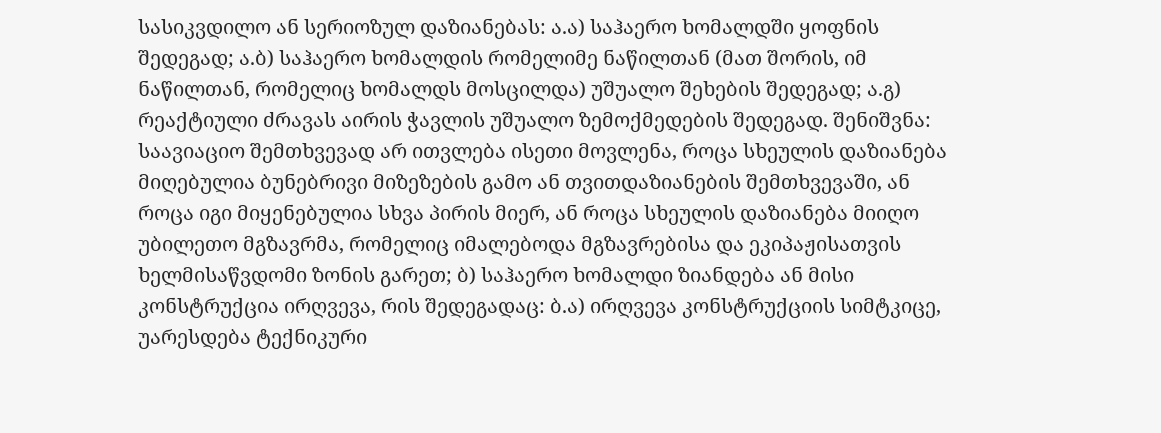სასიკვდილო ან სერიოზულ დაზიანებას: ა.ა) საჰაერო ხომალდში ყოფნის შედეგად; ა.ბ) საჰაერო ხომალდის რომელიმე ნაწილთან (მათ შორის, იმ ნაწილთან, რომელიც ხომალდს მოსცილდა) უშუალო შეხების შედეგად; ა.გ) რეაქტიული ძრავას აირის ჭავლის უშუალო ზემოქმედების შედეგად. შენიშვნა: საავიაციო შემთხვევად არ ითვლება ისეთი მოვლენა, როცა სხეულის დაზიანება მიღებულია ბუნებრივი მიზეზების გამო ან თვითდაზიანების შემთხვევაში, ან როცა იგი მიყენებულია სხვა პირის მიერ, ან როცა სხეულის დაზიანება მიიღო უბილეთო მგზავრმა, რომელიც იმალებოდა მგზავრებისა და ეკიპაჟისათვის ხელმისაწვდომი ზონის გარეთ; ბ) საჰაერო ხომალდი ზიანდება ან მისი კონსტრუქცია ირღვევა, რის შედეგადაც: ბ.ა) ირღვევა კონსტრუქციის სიმტკიცე, უარესდება ტექნიკური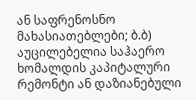ან საფრენოსნო მახასიათებლები; ბ.ბ) აუცილებელია საჰაერო ხომალდის კაპიტალური რემონტი ან დაზიანებული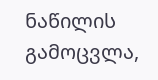ნაწილის გამოცვლა,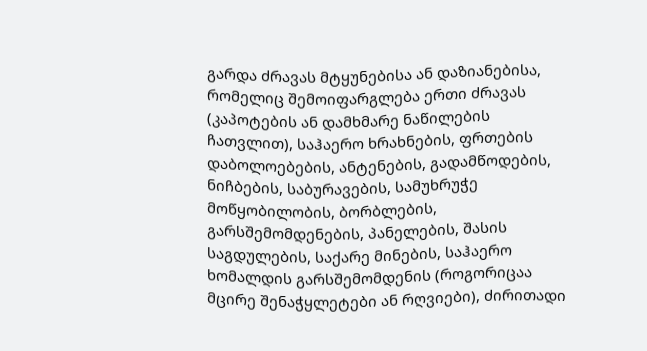გარდა ძრავას მტყუნებისა ან დაზიანებისა, რომელიც შემოიფარგლება ერთი ძრავას (კაპოტების ან დამხმარე ნაწილების ჩათვლით), საჰაერო ხრახნების, ფრთების დაბოლოებების, ანტენების, გადამწოდების, ნიჩბების, საბურავების, სამუხრუჭე მოწყობილობის, ბორბლების, გარსშემომდენების, პანელების, შასის საგდულების, საქარე მინების, საჰაერო ხომალდის გარსშემომდენის (როგორიცაა მცირე შენაჭყლეტები ან რღვიები), ძირითადი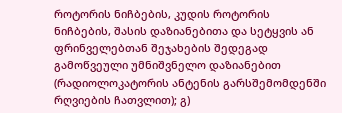როტორის ნიჩბების, კუდის როტორის ნიჩბების, შასის დაზიანებითა და სეტყვის ან ფრინველებთან შეჯახების შედეგად გამოწვეული უმნიშვნელო დაზიანებით (რადიოლოკატორის ანტენის გარსშემომდენში რღვიების ჩათვლით); გ)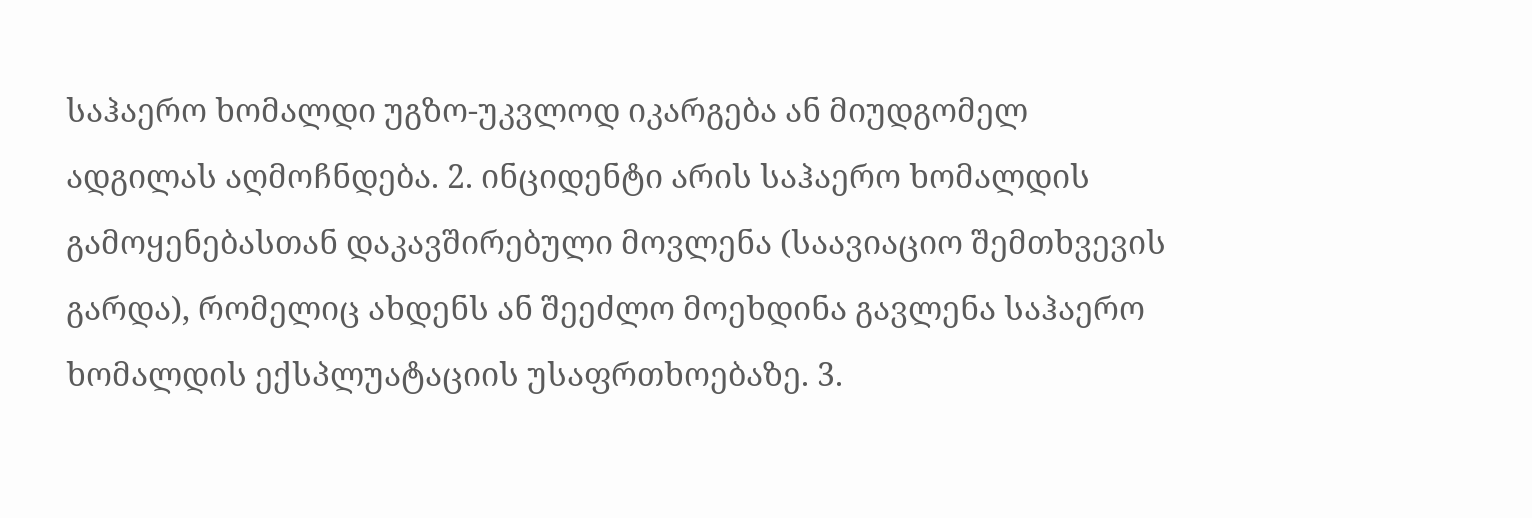საჰაერო ხომალდი უგზო-უკვლოდ იკარგება ან მიუდგომელ ადგილას აღმოჩნდება. 2. ინციდენტი არის საჰაერო ხომალდის გამოყენებასთან დაკავშირებული მოვლენა (საავიაციო შემთხვევის გარდა), რომელიც ახდენს ან შეეძლო მოეხდინა გავლენა საჰაერო ხომალდის ექსპლუატაციის უსაფრთხოებაზე. 3.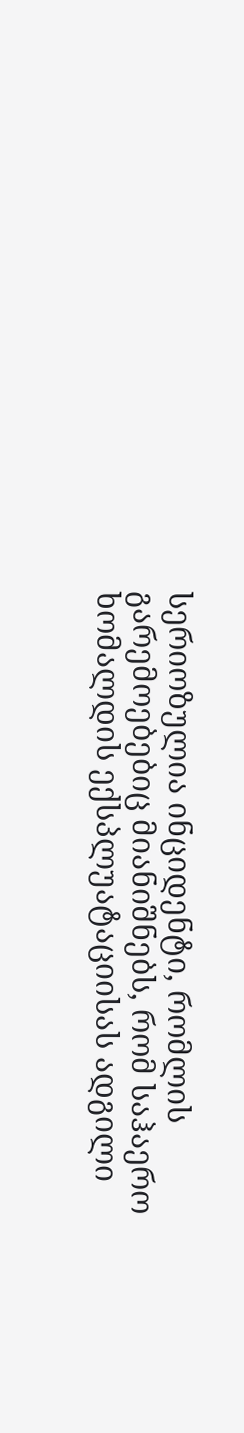სერიოზულია ინციდენტი, რომლის გარემოებებიც მიანიშნებს, რომ საჰაერო ხომალდის ექსპლუატაციისას ადგილი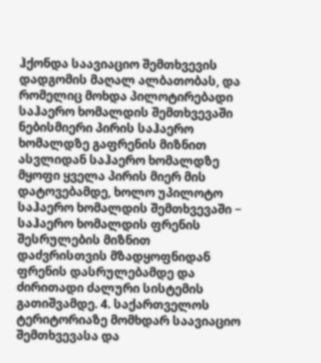ჰქონდა საავიაციო შემთხვევის დადგომის მაღალ ალბათობას, და რომელიც მოხდა პილოტირებადი საჰაერო ხომალდის შემთხვევაში ნებისმიერი პირის საჰაერო ხომალდზე გაფრენის მიზნით ასვლიდან საჰაერო ხომალდზე მყოფი ყველა პირის მიერ მის დატოვებამდე, ხოლო უპილოტო საჰაერო ხომალდის შემთხვევაში − საჰაერო ხომალდის ფრენის შესრულების მიზნით დაძვრისთვის მზადყოფნიდან ფრენის დასრულებამდე და ძირითადი ძალური სისტემის გათიშვამდე. 4. საქართველოს ტერიტორიაზე მომხდარ საავიაციო შემთხვევასა და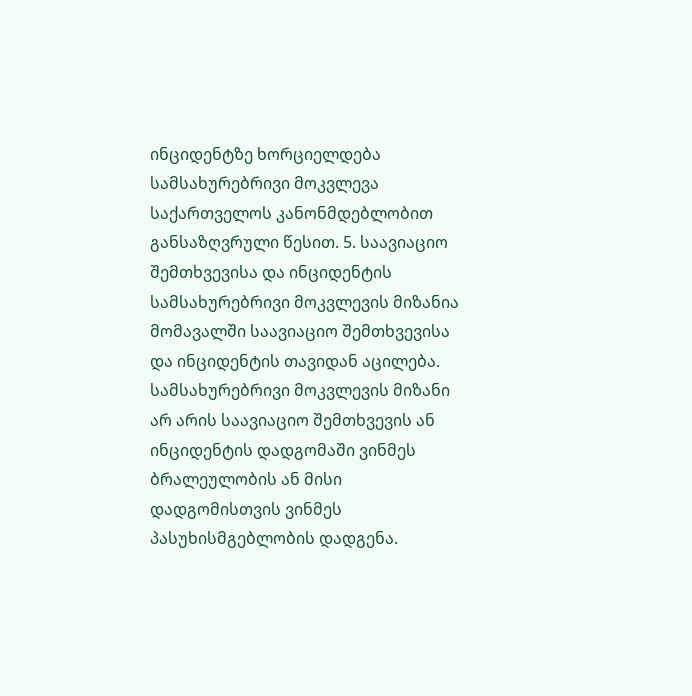ინციდენტზე ხორციელდება სამსახურებრივი მოკვლევა საქართველოს კანონმდებლობით განსაზღვრული წესით. 5. საავიაციო შემთხვევისა და ინციდენტის სამსახურებრივი მოკვლევის მიზანია მომავალში საავიაციო შემთხვევისა და ინციდენტის თავიდან აცილება. სამსახურებრივი მოკვლევის მიზანი არ არის საავიაციო შემთხვევის ან ინციდენტის დადგომაში ვინმეს ბრალეულობის ან მისი დადგომისთვის ვინმეს პასუხისმგებლობის დადგენა.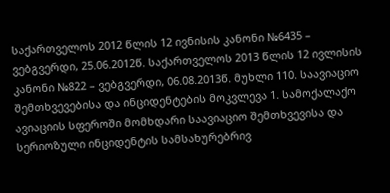საქართველოს 2012 წლის 12 ივნისის კანონი №6435 – ვებგვერდი, 25.06.2012წ. საქართველოს 2013 წლის 12 ივლისის კანონი №822 – ვებგვერდი, 06.08.2013წ. მუხლი 110. საავიაციო შემთხვევებისა და ინციდენტების მოკვლევა 1. სამოქალაქო ავიაციის სფეროში მომხდარი საავიაციო შემთხვევისა და სერიოზული ინციდენტის სამსახურებრივ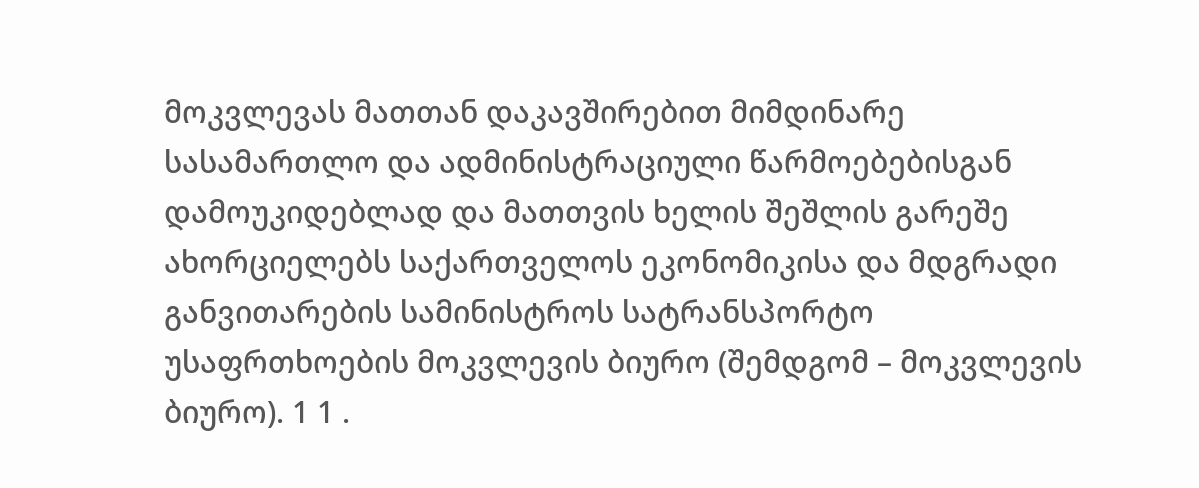მოკვლევას მათთან დაკავშირებით მიმდინარე სასამართლო და ადმინისტრაციული წარმოებებისგან დამოუკიდებლად და მათთვის ხელის შეშლის გარეშე ახორციელებს საქართველოს ეკონომიკისა და მდგრადი განვითარების სამინისტროს სატრანსპორტო უსაფრთხოების მოკვლევის ბიურო (შემდგომ – მოკვლევის ბიურო). 1 1 .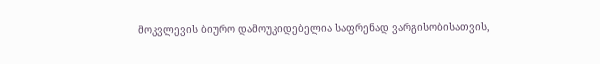მოკვლევის ბიურო დამოუკიდებელია საფრენად ვარგისობისათვის,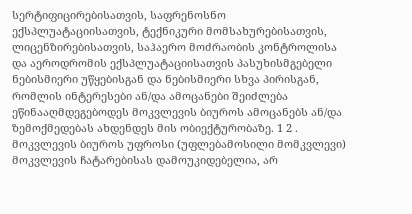სერტიფიცირებისათვის, საფრენოსნო ექსპლუატაციისათვის, ტექნიკური მომსახურებისათვის, ლიცენზირებისათვის, საჰაერო მოძრაობის კონტროლისა და აეროდრომის ექსპლუატაციისათვის პასუხისმგებელი ნებისმიერი უწყებისგან და ნებისმიერი სხვა პირისგან, რომლის ინტერესები ან/და ამოცანები შეიძლება ეწინააღმდეგებოდეს მოკვლევის ბიუროს ამოცანებს ან/და ზემოქმედებას ახდენდეს მის ობიექტურობაზე. 1 2 . მოკვლევის ბიუროს უფროსი (უფლებამოსილი მომკვლევი) მოკვლევის ჩატარებისას დამოუკიდებელია, არ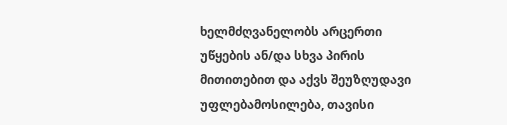ხელმძღვანელობს არცერთი უწყების ან/და სხვა პირის მითითებით და აქვს შეუზღუდავი უფლებამოსილება, თავისი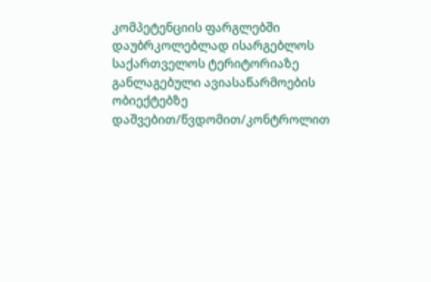კომპეტენციის ფარგლებში დაუბრკოლებლად ისარგებლოს საქართველოს ტერიტორიაზე განლაგებული ავიასაწარმოების ობიექტებზე დაშვებით/წვდომით/კონტროლით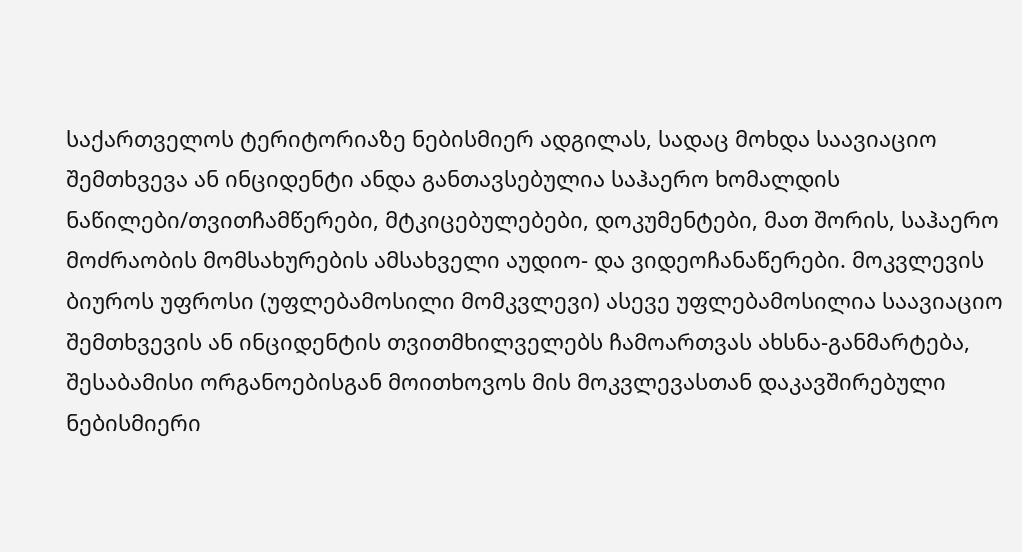საქართველოს ტერიტორიაზე ნებისმიერ ადგილას, სადაც მოხდა საავიაციო შემთხვევა ან ინციდენტი ანდა განთავსებულია საჰაერო ხომალდის ნაწილები/თვითჩამწერები, მტკიცებულებები, დოკუმენტები, მათ შორის, საჰაერო მოძრაობის მომსახურების ამსახველი აუდიო- და ვიდეოჩანაწერები. მოკვლევის ბიუროს უფროსი (უფლებამოსილი მომკვლევი) ასევე უფლებამოსილია საავიაციო შემთხვევის ან ინციდენტის თვითმხილველებს ჩამოართვას ახსნა-განმარტება, შესაბამისი ორგანოებისგან მოითხოვოს მის მოკვლევასთან დაკავშირებული ნებისმიერი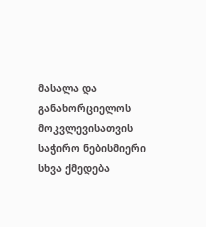მასალა და განახორციელოს მოკვლევისათვის საჭირო ნებისმიერი სხვა ქმედება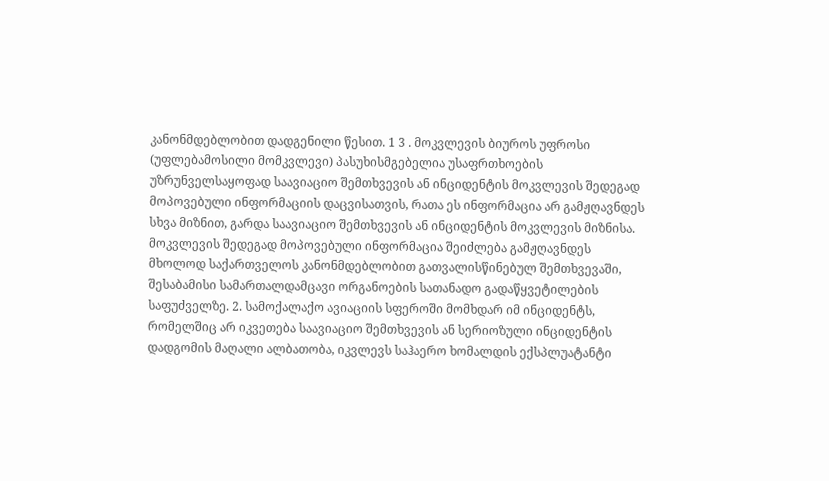კანონმდებლობით დადგენილი წესით. 1 3 . მოკვლევის ბიუროს უფროსი (უფლებამოსილი მომკვლევი) პასუხისმგებელია უსაფრთხოების უზრუნველსაყოფად საავიაციო შემთხვევის ან ინციდენტის მოკვლევის შედეგად მოპოვებული ინფორმაციის დაცვისათვის, რათა ეს ინფორმაცია არ გამჟღავნდეს სხვა მიზნით, გარდა საავიაციო შემთხვევის ან ინციდენტის მოკვლევის მიზნისა. მოკვლევის შედეგად მოპოვებული ინფორმაცია შეიძლება გამჟღავნდეს მხოლოდ საქართველოს კანონმდებლობით გათვალისწინებულ შემთხვევაში, შესაბამისი სამართალდამცავი ორგანოების სათანადო გადაწყვეტილების საფუძველზე. 2. სამოქალაქო ავიაციის სფეროში მომხდარ იმ ინციდენტს, რომელშიც არ იკვეთება საავიაციო შემთხვევის ან სერიოზული ინციდენტის დადგომის მაღალი ალბათობა, იკვლევს საჰაერო ხომალდის ექსპლუატანტი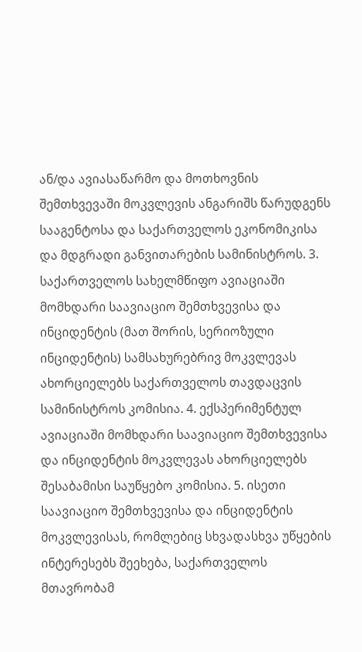ან/და ავიასაწარმო და მოთხოვნის შემთხვევაში მოკვლევის ანგარიშს წარუდგენს სააგენტოსა და საქართველოს ეკონომიკისა და მდგრადი განვითარების სამინისტროს. 3. საქართველოს სახელმწიფო ავიაციაში მომხდარი საავიაციო შემთხვევისა და ინციდენტის (მათ შორის, სერიოზული ინციდენტის) სამსახურებრივ მოკვლევას ახორციელებს საქართველოს თავდაცვის სამინისტროს კომისია. 4. ექსპერიმენტულ ავიაციაში მომხდარი საავიაციო შემთხვევისა და ინციდენტის მოკვლევას ახორციელებს შესაბამისი საუწყებო კომისია. 5. ისეთი საავიაციო შემთხვევისა და ინციდენტის მოკვლევისას, რომლებიც სხვადასხვა უწყების ინტერესებს შეეხება, საქართველოს მთავრობამ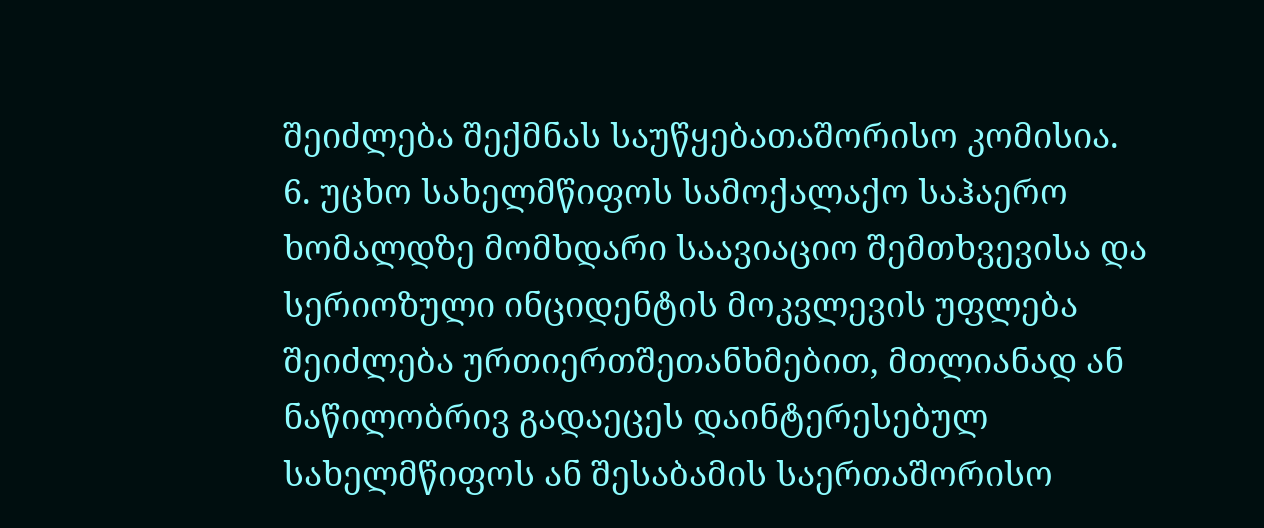შეიძლება შექმნას საუწყებათაშორისო კომისია. 6. უცხო სახელმწიფოს სამოქალაქო საჰაერო ხომალდზე მომხდარი საავიაციო შემთხვევისა და სერიოზული ინციდენტის მოკვლევის უფლება შეიძლება ურთიერთშეთანხმებით, მთლიანად ან ნაწილობრივ გადაეცეს დაინტერესებულ სახელმწიფოს ან შესაბამის საერთაშორისო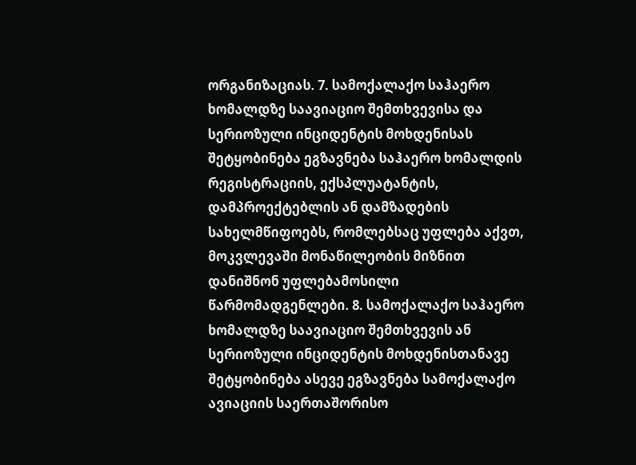ორგანიზაციას. 7. სამოქალაქო საჰაერო ხომალდზე საავიაციო შემთხვევისა და სერიოზული ინციდენტის მოხდენისას შეტყობინება ეგზავნება საჰაერო ხომალდის რეგისტრაციის, ექსპლუატანტის, დამპროექტებლის ან დამზადების სახელმწიფოებს, რომლებსაც უფლება აქვთ, მოკვლევაში მონაწილეობის მიზნით დანიშნონ უფლებამოსილი წარმომადგენლები. 8. სამოქალაქო საჰაერო ხომალდზე საავიაციო შემთხვევის ან სერიოზული ინციდენტის მოხდენისთანავე შეტყობინება ასევე ეგზავნება სამოქალაქო ავიაციის საერთაშორისო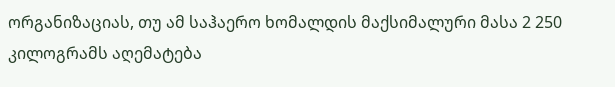ორგანიზაციას, თუ ამ საჰაერო ხომალდის მაქსიმალური მასა 2 250 კილოგრამს აღემატება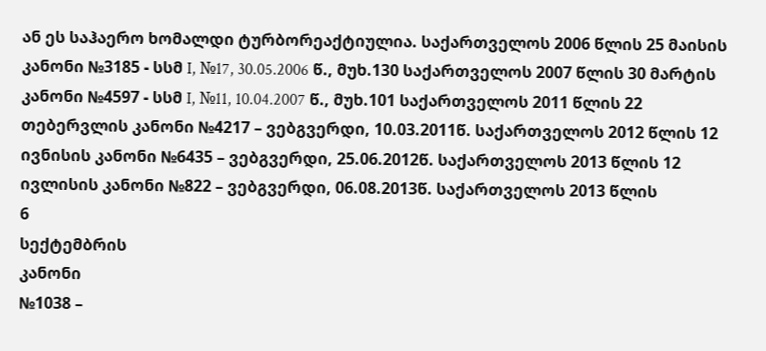ან ეს საჰაერო ხომალდი ტურბორეაქტიულია. საქართველოს 2006 წლის 25 მაისის კანონი №3185 - სსმ I, №17, 30.05.2006 წ., მუხ.130 საქართველოს 2007 წლის 30 მარტის კანონი №4597 - სსმ I, №11, 10.04.2007 წ., მუხ.101 საქართველოს 2011 წლის 22 თებერვლის კანონი №4217 – ვებგვერდი, 10.03.2011წ. საქართველოს 2012 წლის 12 ივნისის კანონი №6435 – ვებგვერდი, 25.06.2012წ. საქართველოს 2013 წლის 12 ივლისის კანონი №822 – ვებგვერდი, 06.08.2013წ. საქართველოს 2013 წლის
6
სექტემბრის
კანონი
№1038 –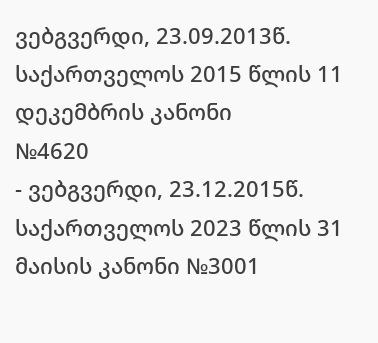ვებგვერდი, 23.09.2013წ. საქართველოს 2015 წლის 11
დეკემბრის კანონი
№4620
- ვებგვერდი, 23.12.2015წ. საქართველოს 2023 წლის 31 მაისის კანონი №3001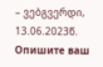– ვებგვერდი, 13.06.2023წ.
Опишите ваш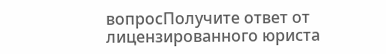вопросПолучите ответ от лицензированного юриста